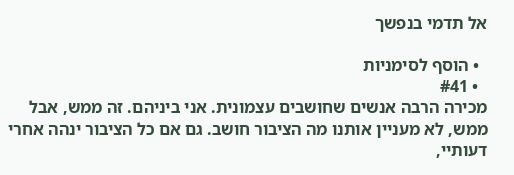אל תדמי בנפשך

  • הוסף לסימניות
  • #41
מכירה הרבה אנשים שחושבים עצמונית. אני ביניהם. זה ממש, אבל ממש, לא מעניין אותנו מה הציבור חושב. גם אם כל הציבור ינהה אחרי דעותיי,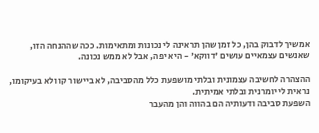אמשיך לדבוק בהן, כל זמן שהן תראינה לי נכונות ומתאימות. ככה שההנחה הזו, שאנשים עצמאיים עושים 'דווקא' - היא יפה, אבל לא ממש נכונה.

ההצהרה לחשיבה עצמונית ובלתי מושפעת כלל מהסביבה, לא ביישור קו ולא בעיקומו, נראית לי יומרנית ובלתי אמיתית.
השפעת סביבה ודעותיה הם בהווה והן מהעבר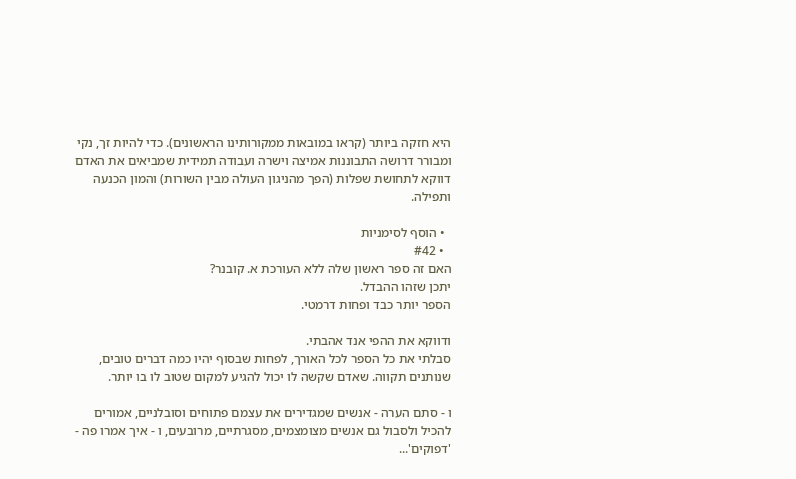היא חזקה ביותר (קראו במובאות ממקורותינו הראשונים). כדי להיות זך, נקי ומבורר דרושה התבוננות אמיצה וישרה ועבודה תמידית שמביאים את האדם דווקא לתחושת שפלות (הפך מהניגון העולה מבין השורות) והמון הכנעה ותפילה.

  • הוסף לסימניות
  • #42
האם זה ספר ראשון שלה ללא העורכת א. קובנר?
יתכן שזהו ההבדל.
הספר יותר כבד ופחות דרמטי.

ודווקא את ההפי אנד אהבתי.
סבלתי את כל הספר לכל האורך, לפחות שבסוף יהיו כמה דברים טובים, שנותנים תקווה. שאדם שקשה לו יכול להגיע למקום שטוב לו בו יותר.

ו - סתם הערה - אנשים שמגדירים את עצמם פתוחים וסובלניים, אמורים להכיל ולסבול גם אנשים מצומצמים, מסגרתיים, מרובעים, ו - איך אמרו פה - 'דפוקים'...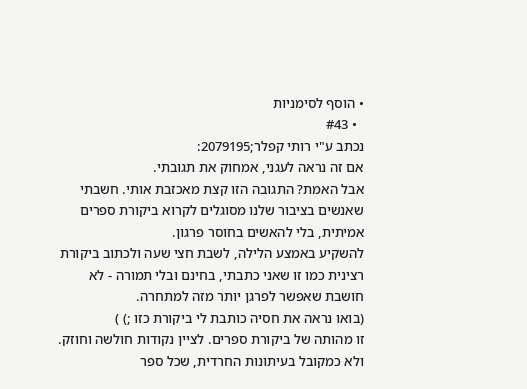• הוסף לסימניות
  • #43
נכתב ע"י רותי קפלר;2079195:
אם זה נראה לעגני, אמחוק את תגובתי.
אבל האמת? התגובה הזו קצת מאכזבת אותי. חשבתי שאנשים בציבור שלנו מסוגלים לקרוא ביקורת ספרים אמיתית, בלי להאשים בחוסר פרגון.
להשקיע באמצע הלילה, לשבת חצי שעה ולכתוב ביקורת רצינית כמו זו שאני כתבתי, בחינם ובלי תמורה - לא חושבת שאפשר לפרגן יותר מזה למתחרה.
(בואו נראה את חסיה כותבת לי ביקורת כזו ;) )
זו מהותה של ביקורת ספרים. לציין נקודות חולשה וחוזק.
ולא כמקובל בעיתונות החרדית, שכל ספר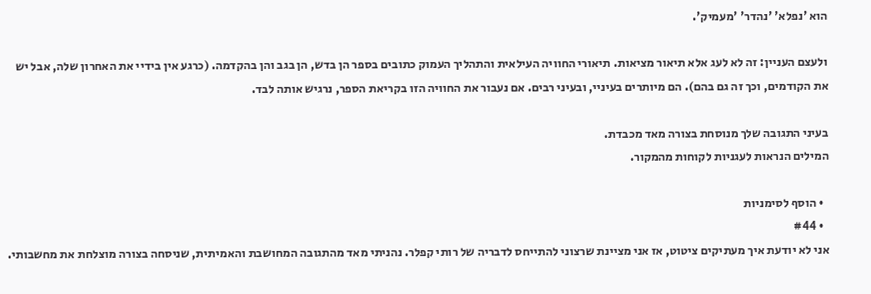הוא 'נפלא' 'נהדר' 'מעמיק'.

ולעצם העניין: זה לא לעג אלא תיאור מציאות. תיאורי החוויה העילאית והתהליך העמוק כתובים בספר הן בדש, הן בגב והן בהקדמה. (כרגע אין בידיי את האחרון שלה, אבל יש את הקודמים, וכך זה גם בהם). הם מיותרים בעיניי, ובעיני רבים. אם נעבור את החוויה הזו בקריאת הספר, נרגיש אותה לבד.

בעיני התגובה שלך מנוסחת בצורה מאד מכבדת.
המילים הנראות לעגניות לקוחות מהמקור.

  • הוסף לסימניות
  • #44
אני לא יודעת איך מעתיקים ציטוט, אז אני מציינת שרצוני להתייחס לדבריה של רותי קפלר. נהניתי מאד מהתגובה המחושבת והאמיתית, שניסחה בצורה מוצלחת את מחשבותי.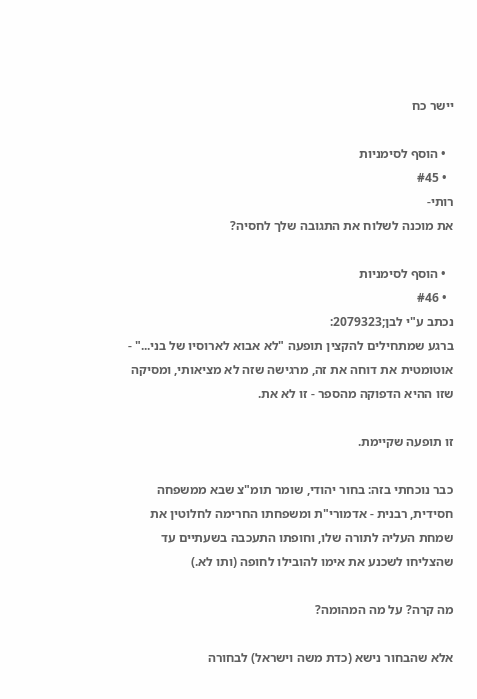יישר כח

  • הוסף לסימניות
  • #45
רותי-
את מוכנה לשלוח את התגובה שלך לחסיה?

  • הוסף לסימניות
  • #46
נכתב ע"י לבן;2079323:
ברגע שמתחילים להקצין תופעה "לא אבוא לארוסיו של בני..." - אוטומטית את דוחה את זה, מרגישה שזה לא מציאותי, ומסיקה שזו ההיא הדפוקה מהספר - זו לא את.

זו תופעה שקיימת.

כבר נוכחתי בזה: בחור יהודי, שומר תומ"צ שבא ממשפחה חסידית, רבנית - אדמורי"ת ומשפחתו החרימה לחלוטין את שמחת העליה לתורה שלו, וחופתו התעכבה בשעתיים עד שהצליחו לשכנע את אימו להובילו לחופה (ותו לא.)

מה קרה? על מה המהומה?

אלא שהבחור נישא (כדת משה וישראל) לבחורה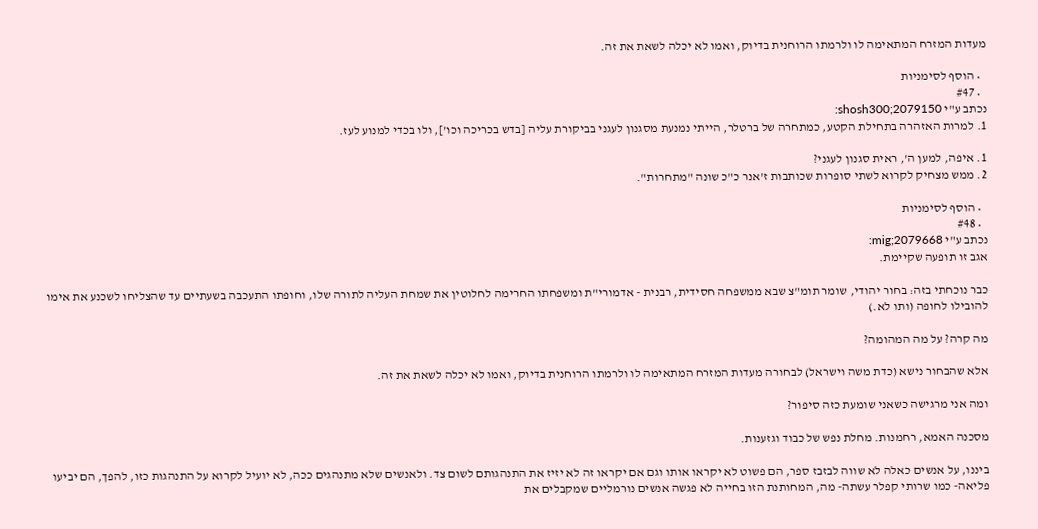מעדות המזרח המתאימה לו ולרמתו הרוחנית בדיוק, ואמו לא יכלה לשאת את זה.

  • הוסף לסימניות
  • #47
נכתב ע"י shosh300;2079150:
1. למרות האזהרה בתחילת הקטע, כמתחרה של ברטלר, הייתי נמנעת מסגנון לעגני בביקורת עליה [בדש בכריכה וכו'], ולו בכדי למנוע לעז.

1. איפה, למען ה', ראית סגנון לעגני?
2. ממש מצחיק לקרוא לשתי סופרות שכותבות ז'אנר כ"כ שונה "מתחרות".

  • הוסף לסימניות
  • #48
נכתב ע"י mig;2079668:
אגב זו תופעה שקיימת.

כבר נוכחתי בזה: בחור יהודי, שומר תומ"צ שבא ממשפחה חסידית, רבנית - אדמורי"ת ומשפחתו החרימה לחלוטין את שמחת העליה לתורה שלו, וחופתו התעכבה בשעתיים עד שהצליחו לשכנע את אימו להובילו לחופה (ותו לא.)

מה קרה? על מה המהומה?

אלא שהבחור נישא (כדת משה וישראל) לבחורה מעדות המזרח המתאימה לו ולרמתו הרוחנית בדיוק, ואמו לא יכלה לשאת את זה.

ומה אני מרגישה כשאני שומעת כזה סיפור?

מסכנה האמא, רחמנות. מחלת נפש של כבוד וגזענות.

ביננו, על אנשים כאלה לא שווה לבזבז ספר, הם פשוט לא יקראו אותו וגם אם יקראו זה לא יזיז את התנהגותם לשום צד. ולאנשים שלא מתנהגים ככה, לא יועיל לקרוא על התנהגות כזו, להפך, הם יביעו פליאה- כמו שרותי קפלר עשתה- מה, המחותנת הזו בחייה לא פגשה אנשים נורמליים שמקבלים את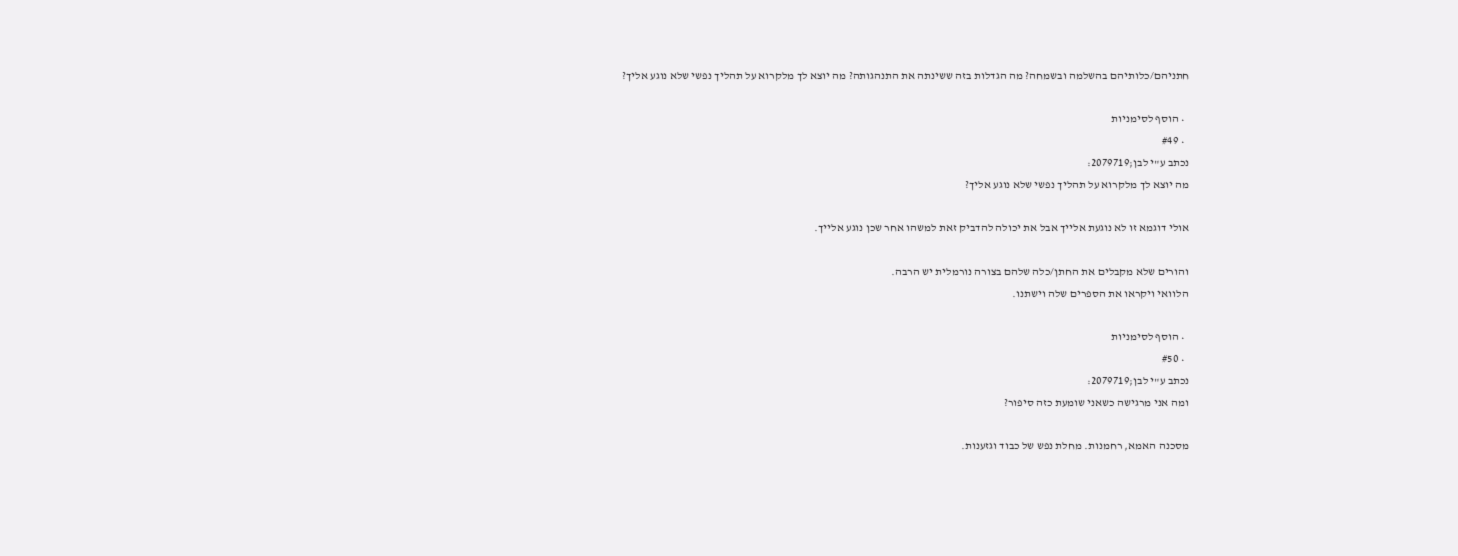חתניהם/כלותיהם בהשלמה ובשמחה? מה הגדלות בזה ששינתה את התנהגותה? מה יוצא לך מלקרוא על תהליך נפשי שלא נוגע אליך?

  • הוסף לסימניות
  • #49
נכתב ע"י לבן;2079719:
מה יוצא לך מלקרוא על תהליך נפשי שלא נוגע אליך?

אולי דוגמא זו לא נוגעת אלייך אבל את יכולה להדביק זאת למשהו אחר שכן נוגע אלייך.

והורים שלא מקבלים את החתן/כלה שלהם בצורה נורמלית יש הרבה.
הלוואי ויקראו את הספרים שלה וישתנו.

  • הוסף לסימניות
  • #50
נכתב ע"י לבן;2079719:
ומה אני מרגישה כשאני שומעת כזה סיפור?

מסכנה האמא, רחמנות. מחלת נפש של כבוד וגזענות.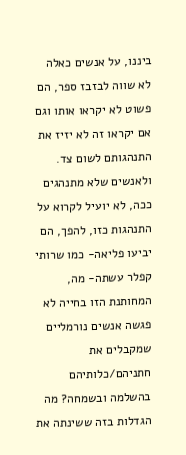ביננו, על אנשים כאלה לא שווה לבזבז ספר, הם פשוט לא יקראו אותו וגם אם יקראו זה לא יזיז את התנהגותם לשום צד. ולאנשים שלא מתנהגים ככה, לא יועיל לקרוא על התנהגות כזו, להפך, הם יביעו פליאה- כמו שרותי קפלר עשתה- מה, המחותנת הזו בחייה לא פגשה אנשים נורמליים שמקבלים את חתניהם/כלותיהם בהשלמה ובשמחה? מה הגדלות בזה ששינתה את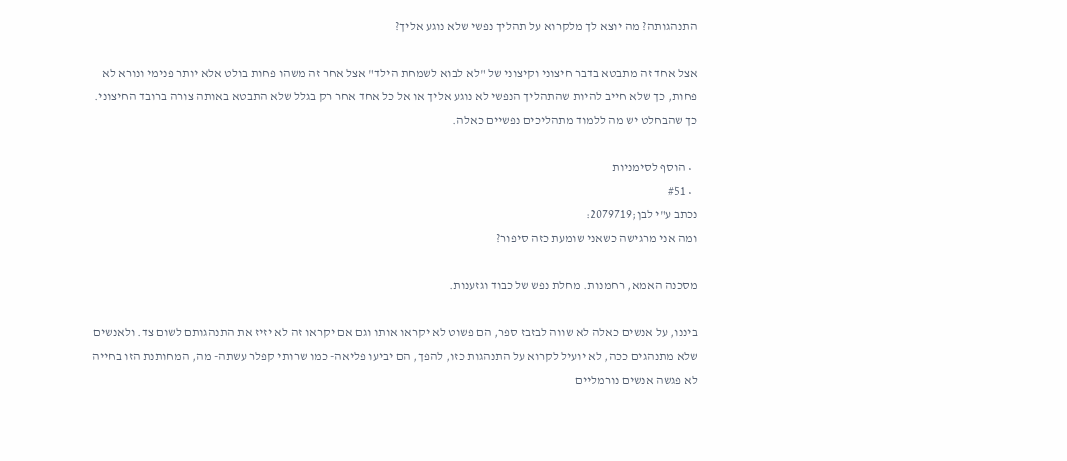התנהגותה? מה יוצא לך מלקרוא על תהליך נפשי שלא נוגע אליך?

אצל אחד זה מתבטא בדבר חיצוני וקיצוני של "לא לבוא לשמחת הילד" אצל אחר זה משהו פחות בולט אלא יותר פנימי ונורא לא פחות, כך שלא חייב להיות שהתהליך הנפשי לא נוגע אליך או אל כל אחד אחר רק בגלל שלא התבטא באותה צורה ברובד החיצוני. כך שהבחלט יש מה ללמוד מתהליכים נפשיים כאלה.

  • הוסף לסימניות
  • #51
נכתב ע"י לבן;2079719:
ומה אני מרגישה כשאני שומעת כזה סיפור?

מסכנה האמא, רחמנות. מחלת נפש של כבוד וגזענות.

ביננו, על אנשים כאלה לא שווה לבזבז ספר, הם פשוט לא יקראו אותו וגם אם יקראו זה לא יזיז את התנהגותם לשום צד. ולאנשים שלא מתנהגים ככה, לא יועיל לקרוא על התנהגות כזו, להפך, הם יביעו פליאה- כמו שרותי קפלר עשתה- מה, המחותנת הזו בחייה לא פגשה אנשים נורמליים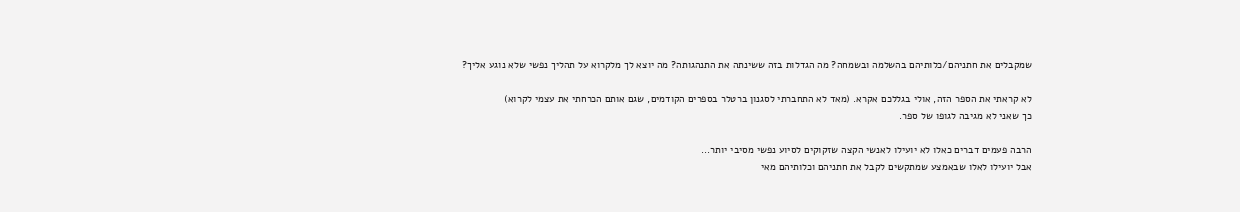שמקבלים את חתניהם/כלותיהם בהשלמה ובשמחה? מה הגדלות בזה ששינתה את התנהגותה? מה יוצא לך מלקרוא על תהליך נפשי שלא נוגע אליך?

לא קראתי את הספר הזה, אולי בגללכם אקרא. (מאד לא התחברתי לסגנון ברטלר בספרים הקודמים, שגם אותם הכרחתי את עצמי לקרוא)
כך שאני לא מגיבה לגופו של ספר.

הרבה פעמים דברים כאלו לא יועילו לאנשי הקצה שזקוקים לסיוע נפשי מסיבי יותר...
אבל יועילו לאלו שבאמצע שמתקשים לקבל את חתניהם וכלותיהם מאי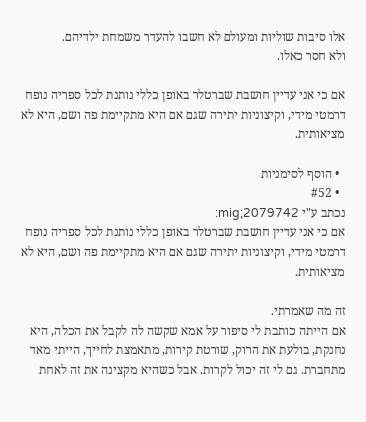אלו סיבות שוליות ומעולם לא חשבו להעדר משמחת ילדיהם.
ולא חסר כאלו.

אם כי אני עדיין חושבת שברטלר באופן כללי נותנת לכל ספריה נופח דרמטי מידי, וקיצוניות יתירה שגם אם היא מתקיימת פה ושם, היא לא מציאותית.

  • הוסף לסימניות
  • #52
נכתב ע"י mig;2079742:
אם כי אני עדיין חושבת שברטלר באופן כללי נותנת לכל ספריה נופח דרמטי מידי, וקיצוניות יתירה שגם אם היא מתקיימת פה ושם, היא לא מציאותית.

זה מה שאמרתי.
אם הייתה כותבת לי סיפור על אמא שקשה לה לקבל את הכלה, היא נחנקת, בולעת את הרוק, שורטת קירות, מתאמצת לחייך, הייתי מאד מתחברת. גם לי זה יכול לקרות. אבל כשהיא מקצינה את זה לאחת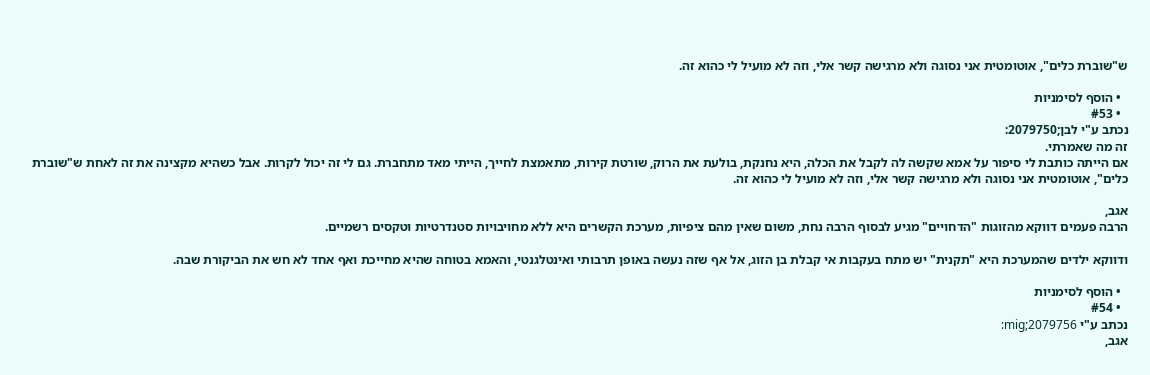ש"שוברת כלים", אוטומטית אני נסוגה ולא מרגישה קשר אלי, וזה לא מועיל לי כהוא זה.

  • הוסף לסימניות
  • #53
נכתב ע"י לבן;2079750:
זה מה שאמרתי.
אם הייתה כותבת לי סיפור על אמא שקשה לה לקבל את הכלה, היא נחנקת, בולעת את הרוק, שורטת קירות, מתאמצת לחייך, הייתי מאד מתחברת. גם לי זה יכול לקרות. אבל כשהיא מקצינה את זה לאחת ש"שוברת כלים", אוטומטית אני נסוגה ולא מרגישה קשר אלי, וזה לא מועיל לי כהוא זה.

אגב,
הרבה פעמים דווקא מהזוגות "הדחויים" מגיע לבסוף הרבה נחת, משום שאין מהם ציפיות, מערכת הקשרים היא ללא מחויבויות סטנדרטיות וטקסים רשמיים.

ודווקא ילדים שהמערכת היא "תקנית" יש מתח בעקבות אי קבלת בן הזוג, אל אף שזה נעשה באופן תרבותי ואינטלגנטי, והאמא בטוחה שהיא מחייכת ואף אחד לא חש את הביקורת שבה.

  • הוסף לסימניות
  • #54
נכתב ע"י mig;2079756:
אגב,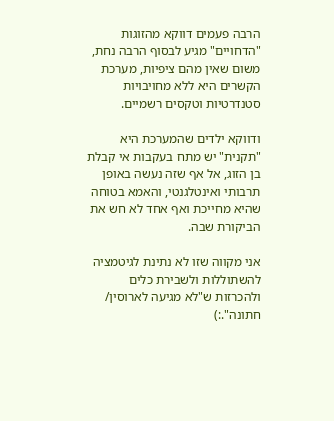הרבה פעמים דווקא מהזוגות "הדחויים" מגיע לבסוף הרבה נחת, משום שאין מהם ציפיות, מערכת הקשרים היא ללא מחויבויות סטנדרטיות וטקסים רשמיים.

ודווקא ילדים שהמערכת היא "תקנית" יש מתח בעקבות אי קבלת בן הזוג, אל אף שזה נעשה באופן תרבותי ואינטלגנטי, והאמא בטוחה שהיא מחייכת ואף אחד לא חש את הביקורת שבה.

אני מקווה שזו לא נתינת לגיטמציה להשתוללות ולשבירת כלים ולהכרזות ש"לא מגיעה לארוסין/ חתונה".:)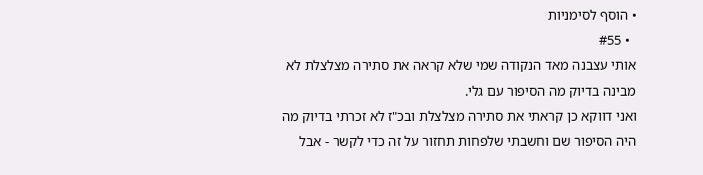• הוסף לסימניות
  • #55
אותי עצבנה מאד הנקודה שמי שלא קראה את סתירה מצלצלת לא מבינה בדיוק מה הסיפור עם גלי.
ואני דווקא כן קראתי את סתירה מצלצלת ובכ"ז לא זכרתי בדיוק מה היה הסיפור שם וחשבתי שלפחות תחזור על זה כדי לקשר - אבל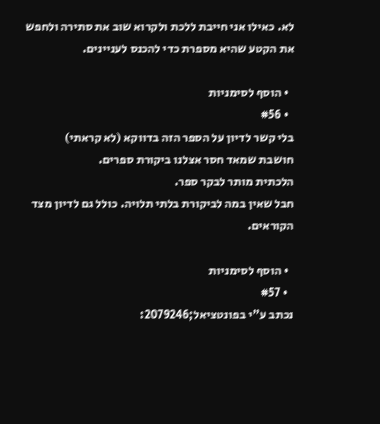לא. כאילו אני חייבת ללכת ולקרוא שוב את סתירה ולחפש את הקטע שהיא מספרת כדי להכנס לעניינים.

  • הוסף לסימניות
  • #56
בלי קשר לדיון על הספר הזה בדווקא (לא קראתי)
חושבת שמאד חסר אצלנו ביקורת ספרים.
הלכתית מותר לבקר ספר.
חבל שאין במה לביקורת בלתי תלויה. כולל גם לדיון מצד הקוראים.

  • הוסף לסימניות
  • #57
נכתב ע"י בפונטציאל;2079246: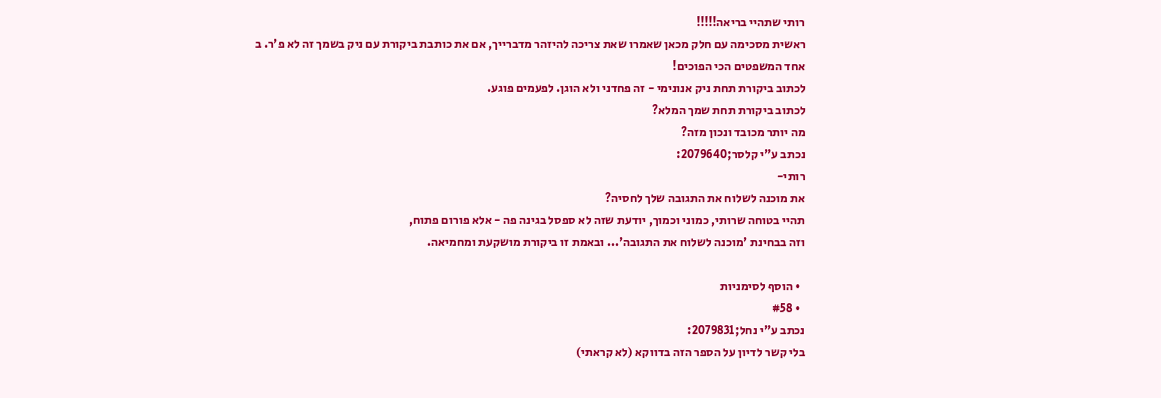רותי שתהיי בריאה!!!!!
ראשית מסכימה עם חלק מכאן שאמרו שאת צריכה להיזהר מדברייך, אם את כותבת ביקורת עם ניק בשמך זה לא פ'ר. ב
אחד המשפטים הכי הפוכים!
לכתוב ביקורת תחת ניק אנונימי - זה פחדני ולא הוגן. לפעמים פוגע.
לכתוב ביקורת תחת שמך המלא?
מה יותר מכובד ונכון מזה?
נכתב ע"י קלסר;2079640:
רותי-
את מוכנה לשלוח את התגובה שלך לחסיה?
תהיי בטוחה שרותי, כמוני וכמוך, יודעת שזה לא ספסל בגינה פה - אלא פורום פתוח,
וזה בבחינת 'מוכנה לשלוח את התגובה'... ובאמת זו ביקורת מושקעת ומחמיאה.

  • הוסף לסימניות
  • #58
נכתב ע"י נחל;2079831:
בלי קשר לדיון על הספר הזה בדווקא (לא קראתי)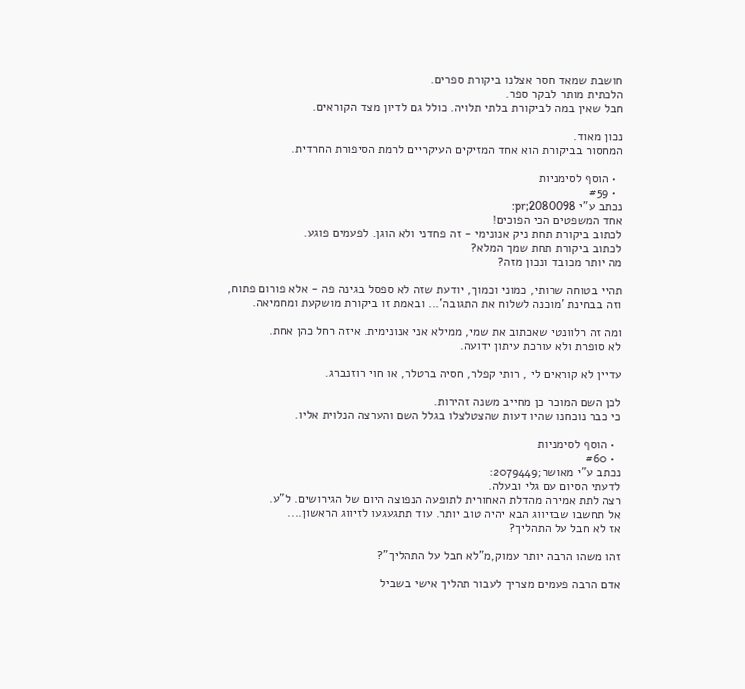חושבת שמאד חסר אצלנו ביקורת ספרים.
הלכתית מותר לבקר ספר.
חבל שאין במה לביקורת בלתי תלויה. כולל גם לדיון מצד הקוראים.

נכון מאוד.
המחסור בביקורת הוא אחד המזיקים העיקריים לרמת הסיפורת החרדית.

  • הוסף לסימניות
  • #59
נכתב ע"י pr;2080098:
אחד המשפטים הכי הפוכים!
לכתוב ביקורת תחת ניק אנונימי - זה פחדני ולא הוגן. לפעמים פוגע.
לכתוב ביקורת תחת שמך המלא?
מה יותר מכובד ונכון מזה?

תהיי בטוחה שרותי, כמוני וכמוך, יודעת שזה לא ספסל בגינה פה - אלא פורום פתוח,
וזה בבחינת 'מוכנה לשלוח את התגובה'... ובאמת זו ביקורת מושקעת ומחמיאה.

ומה זה רלוונטי שאכתוב את שמי, ממילא אני אנונימית. איזה רחל כהן אחת.
לא סופרת ולא עורכת עיתון ידועה.

עדיין לא קוראים לי , רותי קפלר, חסיה ברטלר, או חוי רוזנברג.

לכן השם המוכר כן מחייב משנה זהירות.
כי כבר נוכחנו שהיו דעות שהצטלצלו בגלל השם והערצה הנלוית אליו.

  • הוסף לסימניות
  • #60
נכתב ע"י מאושר;2079449:
לדעתי הסיום עם גלי ובעלה.
רצה לתת אמירה מהדלת האחורית לתופעה הנפוצה היום של הגירושים. ל"ע.
אל תחשבו שבזיווג הבא יהיה טוב יותר. עוד תתגעגעו לזיווג הראשון....
אז לא חבל על התהליך?

זהו משהו הרבה יותר עמוק,מ"לא חבל על התהליך"?

אדם הרבה פעמים מצריך לעבור תהליך אישי בשביל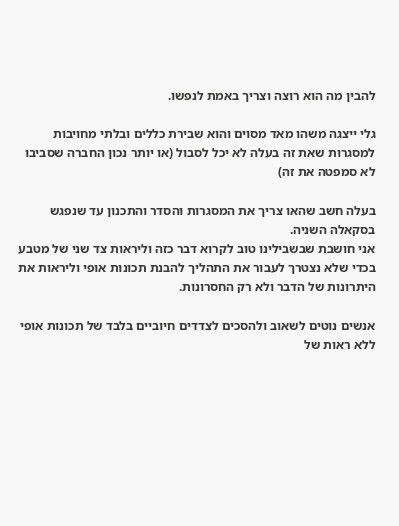להבין מה הוא רוצה וצריך באמת לנפשו.

גלי ייצגה משהו מאד מסוים והוא שבירת כללים ובלתי מחויבות למסגרות שאת זה בעלה לא יכל לסבול (או יותר נכון החברה שסביבו לא סמפטה את זה)

בעלה חשב שהאו צריך את המסגרות והסדר והתכנון עד שנפגש בסקאלה השניה.
אני חושבת שבשבילינו טוב לקרוא דבר כזה וליראות צד שני של מטבע בכדי שלא נצטרך לעבור את התהליך להבנת תכונות אופי וליראות את היתרונות של הדבר ולא רק החסרונות.

אנשים נוטים לשאוב ולהסכים לצדדים חיוביים בלבד של תכונות אופי ללא ראות של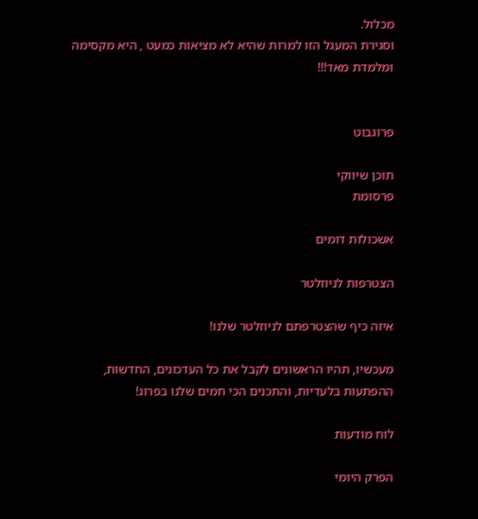מכלול.
וסגירת המעגל הזו למרות שהיא לא מציאות כמעט , היא מקסימה ומלמדת מאד!!!


פרוגבוט

תוכן שיווקי
פרסומת

אשכולות דומים

הצטרפות לניוזלטר

איזה כיף שהצטרפתם לניוזלטר שלנו!

מעכשיו, תהיו הראשונים לקבל את כל העדכונים, החדשות, ההפתעות בלעדיות, והתכנים הכי חמים שלנו בפרוג!

לוח מודעות

הפרק היומי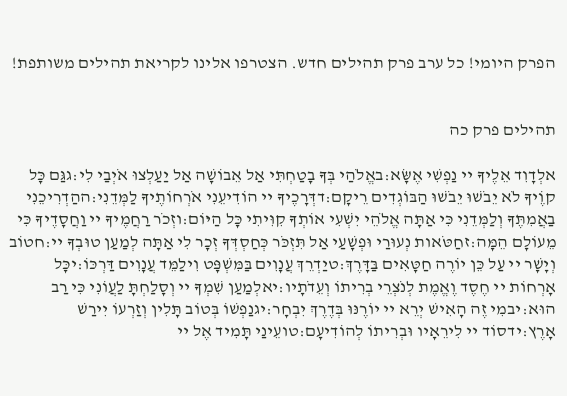הפרק היומי! כל ערב פרק תהילים חדש. הצטרפו אלינו לקריאת תהילים משותפת!


תהילים פרק כה

אלְדָוִד אֵלֶיךָ יי נַפְשִׁי אֶשָּׂא:באֱלֹהַי בְּךָ בָטַחְתִּי אַל אֵבוֹשָׁה אַל יַעַלְצוּ אֹיְבַי לִי:גגַּם כָּל קוֶֹיךָ לֹא יֵבֹשׁוּ יֵבֹשׁוּ הַבּוֹגְדִים רֵיקָם:דדְּרָכֶיךָ יי הוֹדִיעֵנִי אֹרְחוֹתֶיךָ לַמְּדֵנִי:ההַדְרִיכֵנִי בַאֲמִתֶּךָ וְלַמְּדֵנִי כִּי אַתָּה אֱלֹהֵי יִשְׁעִי אוֹתְךָ קִוִּיתִי כָּל הַיּוֹם:וזְכֹר רַחֲמֶיךָ יי וַחֲסָדֶיךָ כִּי מֵעוֹלָם הֵמָּה:זחַטֹּאות נְעוּרַי וּפְשָׁעַי אַל תִּזְכֹּר כְּחַסְדְּךָ זְכָר לִי אַתָּה לְמַעַן טוּבְךָ יי:חטוֹב וְיָשָׁר יי עַל כֵּן יוֹרֶה חַטָּאִים בַּדָּרֶךְ:טיַדְרֵךְ עֲנָוִים בַּמִּשְׁפָּט וִילַמֵּד עֲנָוִים דַּרְכּוֹ:יכָּל אָרְחוֹת יי חֶסֶד וֶאֱמֶת לְנֹצְרֵי בְרִיתוֹ וְעֵדֹתָיו:יאלְמַעַן שִׁמְךָ יי וְסָלַחְתָּ לַעֲוֹנִי כִּי רַב הוּא:יבמִי זֶה הָאִישׁ יְרֵא יי יוֹרֶנּוּ בְּדֶרֶךְ יִבְחָר:יגנַפְשׁוֹ בְּטוֹב תָּלִין וְזַרְעוֹ יִירַשׁ אָרֶץ:ידסוֹד יי לִירֵאָיו וּבְרִיתוֹ לְהוֹדִיעָם:טועֵינַי תָּמִיד אֶל יי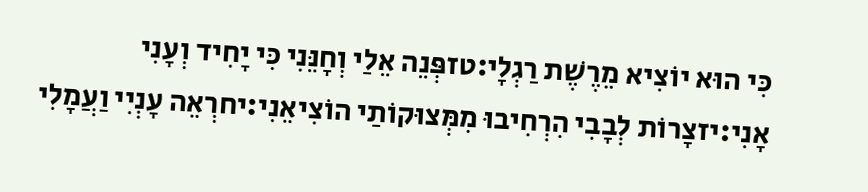כִּי הוּא יוֹצִיא מֵרֶשֶׁת רַגְלָי:טזפְּנֵה אֵלַי וְחָנֵּנִי כִּי יָחִיד וְעָנִי אָנִי:יזצָרוֹת לְבָבִי הִרְחִיבוּ מִמְּצוּקוֹתַי הוֹצִיאֵנִי:יחרְאֵה עָנְיִי וַעֲמָלִי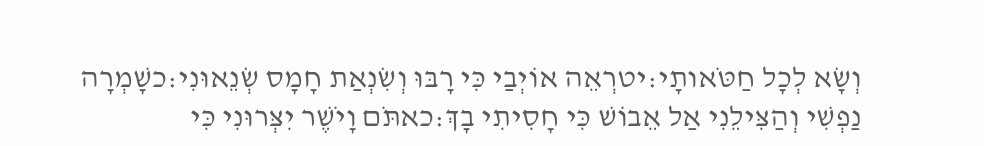וְשָׂא לְכָל חַטֹּאותָי:יטרְאֵה אוֹיְבַי כִּי רָבּוּ וְשִׂנְאַת חָמָס שְׂנֵאוּנִי:כשָׁמְרָה נַפְשִׁי וְהַצִּילֵנִי אַל אֵבוֹשׁ כִּי חָסִיתִי בָךְ:כאתֹּם וָיֹשֶׁר יִצְּרוּנִי כִּי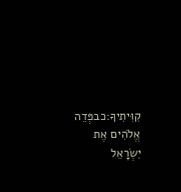קִוִּיתִיךָ:כבפְּדֵה אֱלֹהִים אֶת יִשְׂרָאֵל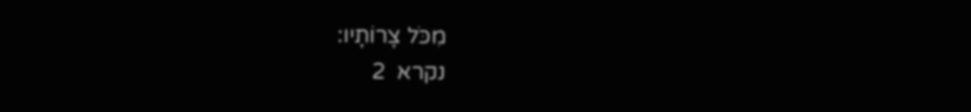מִכֹּל צָרוֹתָיו:
נקרא  2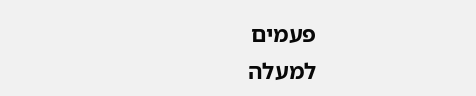פעמים
למעלה